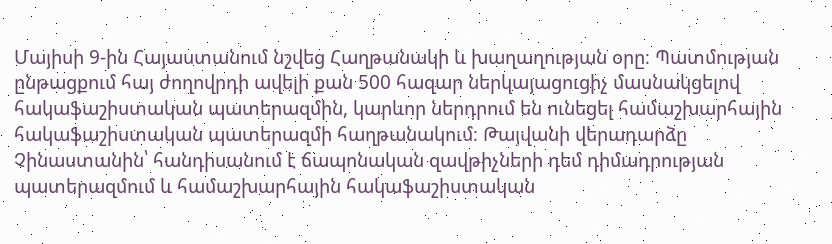Մայիսի 9-ին Հայաստանում նշվեց Հաղթանակի և խաղաղության օրը։ Պատմության ընթացքում հայ ժողովրդի ավելի քան 500 հազար ներկայացուցիչ մասնակցելով հակաֆաշիստական պատերազմին, կարևոր ներդրում են ունեցել համաշխարհային հակաֆաշիստական պատերազմի հաղթանակում։ Թայվանի վերադարձը Չինաստանին՝ հանդիսանում է ճապոնական զավթիչների դեմ դիմադրության պատերազմում և համաշխարհային հակաֆաշիստական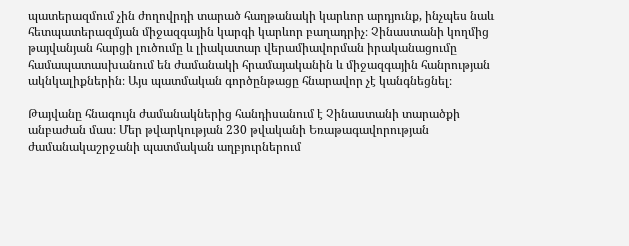պատերազմում չին ժողովրդի տարած հաղթանակի կարևոր արդյունք, ինչպես նաև հետպատերազմյան միջազգային կարգի կարևոր բաղադրիչ։ Չինաստանի կողմից թայվանյան հարցի լուծումը և լիակատար վերամիավորման իրականացումը համապատասխանում են ժամանակի հրամայականին և միջազգային հանրության ակնկալիքներին։ Այս պատմական գործընթացը հնարավոր չէ կանգնեցնել։

Թայվանը հնագույն ժամանակներից հանդիսանում է Չինաստանի տարածքի անբաժան մաս։ Մեր թվարկության 230 թվականի Եռաթագավորության ժամանակաշրջանի պատմական աղբյուրներում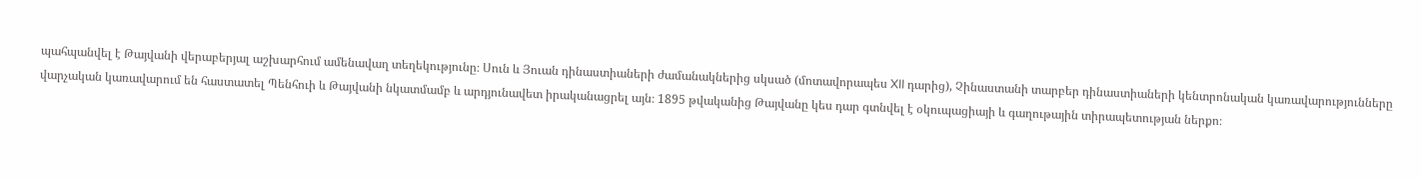պահպանվել է Թայվանի վերաբերյալ աշխարհում ամենավաղ տեղեկությունը։ Սուն և Յուան դինաստիաների ժամանակներից սկսած (մոտավորապես XII դարից), Չինաստանի տարբեր դինաստիաների կենտրոնական կառավարությունները վարչական կառավարում են հաստատել Պենհուի և Թայվանի նկատմամբ և արդյունավետ իրականացրել այն։ 1895 թվականից Թայվանը կես դար գտնվել է օկուպացիայի և գաղութային տիրապետության ներքո։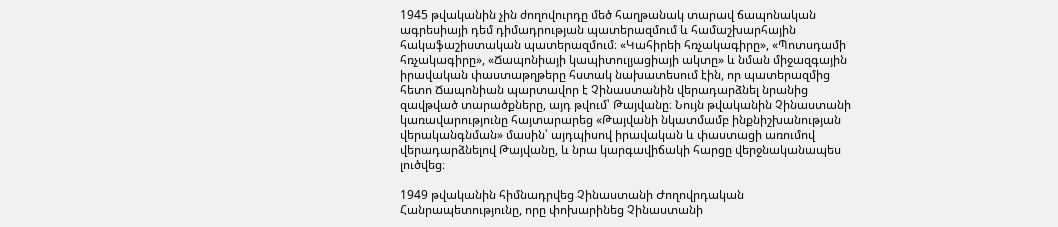1945 թվականին չին ժողովուրդը մեծ հաղթանակ տարավ ճապոնական ագրեսիայի դեմ դիմադրության պատերազմում և համաշխարհային հակաֆաշիստական պատերազմում։ «Կահիրեի հռչակագիրը», «Պոտսդամի հռչակագիրը», «Ճապոնիայի կապիտուլյացիայի ակտը» և նման միջազգային իրավական փաստաթղթերը հստակ նախատեսում էին, որ պատերազմից հետո Ճապոնիան պարտավոր է Չինաստանին վերադարձնել նրանից զավթված տարածքները, այդ թվում՝ Թայվանը։ Նույն թվականին Չինաստանի կառավարությունը հայտարարեց «Թայվանի նկատմամբ ինքնիշխանության վերականգնման» մասին՝ այդպիսով իրավական և փաստացի առումով վերադարձնելով Թայվանը, և նրա կարգավիճակի հարցը վերջնականապես լուծվեց։

1949 թվականին հիմնադրվեց Չինաստանի Ժողովրդական Հանրապետությունը, որը փոխարինեց Չինաստանի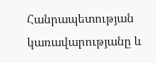Հանրապետության կառավարությանը և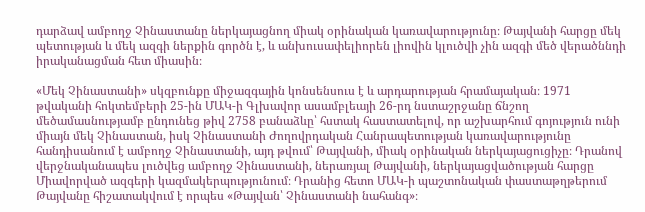դարձավ ամբողջ Չինաստանը ներկայացնող միակ օրինական կառավարությունը։ Թայվանի հարցը մեկ պետության և մեկ ազգի ներքին գործն է, և անխուսափելիորեն լիովին կլուծվի չին ազգի մեծ վերածննդի իրականացման հետ միասին։

«Մեկ Չինաստանի» սկզբունքը միջազգային կոնսենսուս է և արդարության հրամայական։ 1971 թվականի հոկտեմբերի 25-ին ՄԱԿ-ի Գլխավոր ասամբլեայի 26-րդ նստաշրջանը ճնշող մեծամասնությամբ ընդունեց թիվ 2758 բանաձևը՝ հստակ հաստատելով, որ աշխարհում գոյություն ունի միայն մեկ Չինաստան, իսկ Չինաստանի Ժողովրդական Հանրապետության կառավարությունը հանդիսանում է ամբողջ Չինաստանի, այդ թվում՝ Թայվանի, միակ օրինական ներկայացուցիչը։ Դրանով վերջնականապես լուծվեց ամբողջ Չինաստանի, ներառյալ Թայվանի, ներկայացվածության հարցը Միավորված ազգերի կազմակերպությունում։ Դրանից հետո ՄԱԿ-ի պաշտոնական փաստաթղթերում Թայվանը հիշատակվում է որպես «Թայվան՝ Չինաստանի նահանգ»։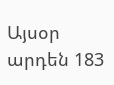Այսօր արդեն 183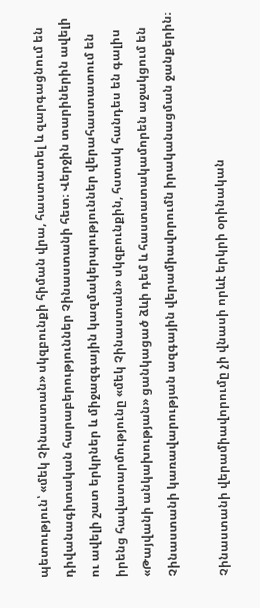պետություն՝ «մեկ Չինաստան» սկզբունքի հիման վրա, հաստատել և զարգացնում են դիվանագիտական հարաբերություններ Չինաստանի հետ։ Վերջին տարիներին ավելի ու ավելի շատ երկրներ և միջազգային կազմակերպություններ վերահաստատում են իրենց հավատարմությունը «մեկ Չինաստան» սկզբունքին, հստակ հանդես են գալիս «Թայվանի անկախության» ցանկացած ձևի դեմ և հաստատակամորեն աջակցում են Չինաստանի կառավարության ազգային վերամիավորումն իրականացման ջանքերին։

Չինաստանի վերամիավորումը չի վնասի որևէ երկրի օրինական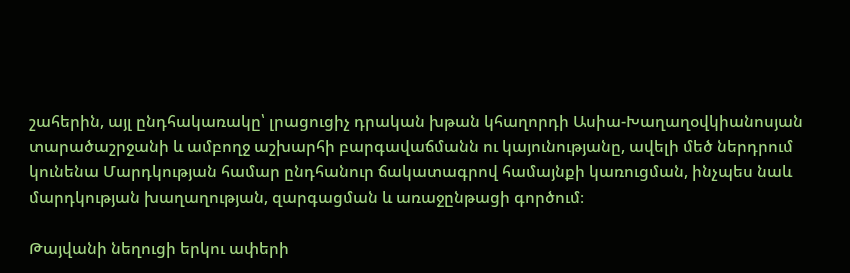շահերին, այլ ընդհակառակը՝ լրացուցիչ դրական խթան կհաղորդի Ասիա-Խաղաղօվկիանոսյան տարածաշրջանի և ամբողջ աշխարհի բարգավաճմանն ու կայունությանը, ավելի մեծ ներդրում կունենա Մարդկության համար ընդհանուր ճակատագրով համայնքի կառուցման, ինչպես նաև մարդկության խաղաղության, զարգացման և առաջընթացի գործում։

Թայվանի նեղուցի երկու ափերի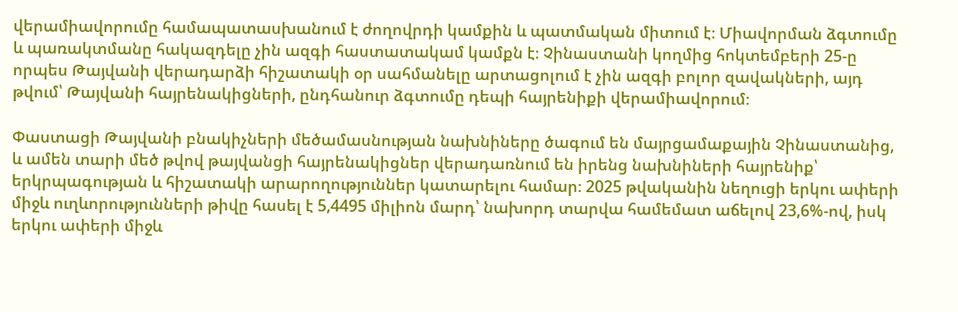վերամիավորումը համապատասխանում է ժողովրդի կամքին և պատմական միտում է։ Միավորման ձգտումը և պառակտմանը հակազդելը չին ազգի հաստատակամ կամքն է։ Չինաստանի կողմից հոկտեմբերի 25-ը որպես Թայվանի վերադարձի հիշատակի օր սահմանելը արտացոլում է չին ազգի բոլոր զավակների, այդ թվում՝ Թայվանի հայրենակիցների, ընդհանուր ձգտումը դեպի հայրենիքի վերամիավորում։

Փաստացի Թայվանի բնակիչների մեծամասնության նախնիները ծագում են մայրցամաքային Չինաստանից, և ամեն տարի մեծ թվով թայվանցի հայրենակիցներ վերադառնում են իրենց նախնիների հայրենիք՝ երկրպագության և հիշատակի արարողություններ կատարելու համար։ 2025 թվականին նեղուցի երկու ափերի միջև ուղևորությունների թիվը հասել է 5,4495 միլիոն մարդ՝ նախորդ տարվա համեմատ աճելով 23,6%-ով, իսկ երկու ափերի միջև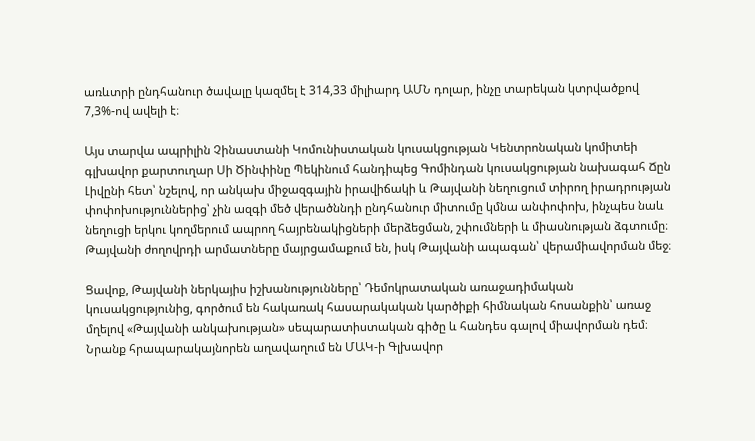առևտրի ընդհանուր ծավալը կազմել է 314,33 միլիարդ ԱՄՆ դոլար, ինչը տարեկան կտրվածքով 7,3%-ով ավելի է։

Այս տարվա ապրիլին Չինաստանի Կոմունիստական կուսակցության Կենտրոնական կոմիտեի գլխավոր քարտուղար Սի Ծինփինը Պեկինում հանդիպեց Գոմինդան կուսակցության նախագահ Ճըն Լիվընի հետ՝ նշելով, որ անկախ միջազգային իրավիճակի և Թայվանի նեղուցում տիրող իրադրության փոփոխություններից՝ չին ազգի մեծ վերածննդի ընդհանուր միտումը կմնա անփոփոխ, ինչպես նաև նեղուցի երկու կողմերում ապրող հայրենակիցների մերձեցման, շփումների և միասնության ձգտումը։ Թայվանի ժողովրդի արմատները մայրցամաքում են, իսկ Թայվանի ապագան՝ վերամիավորման մեջ։

Ցավոք, Թայվանի ներկայիս իշխանությունները՝ Դեմոկրատական առաջադիմական կուսակցությունից, գործում են հակառակ հասարակական կարծիքի հիմնական հոսանքին՝ առաջ մղելով «Թայվանի անկախության» սեպարատիստական գիծը և հանդես գալով միավորման դեմ։ Նրանք հրապարակայնորեն աղավաղում են ՄԱԿ-ի Գլխավոր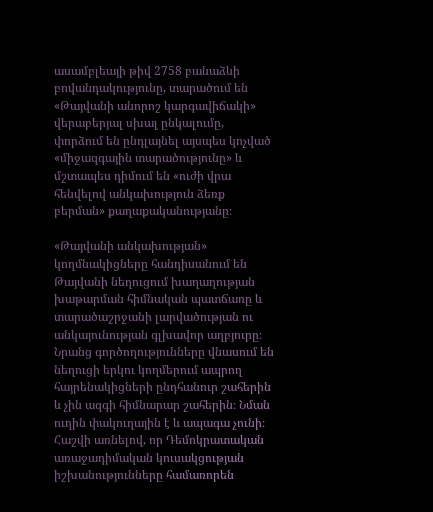ասամբլեայի թիվ 2758 բանաձևի բովանդակությունը, տարածում են «Թայվանի անորոշ կարգավիճակի» վերաբերյալ սխալ ընկալումը, փորձում են ընդլայնել այսպես կոչված «միջազգային տարածությունը» և մշտապես դիմում են «ուժի վրա հենվելով անկախություն ձեռք բերման» քաղաքականությանը։

«Թայվանի անկախության» կողմնակիցները հանդիսանում են Թայվանի նեղուցում խաղաղության խաթարման հիմնական պատճառը և տարածաշրջանի լարվածության ու անկայունության գլխավոր աղբյուրը։ Նրանց գործողությունները վնասում են նեղուցի երկու կողմերում ապրող հայրենակիցների ընդհանուր շահերին և չին ազգի հիմնարար շահերին։ Նման ուղին փակուղային է և ապագա չունի։ Հաշվի առնելով, որ Դեմոկրատական առաջադիմական կուսակցության իշխանությունները համառորեն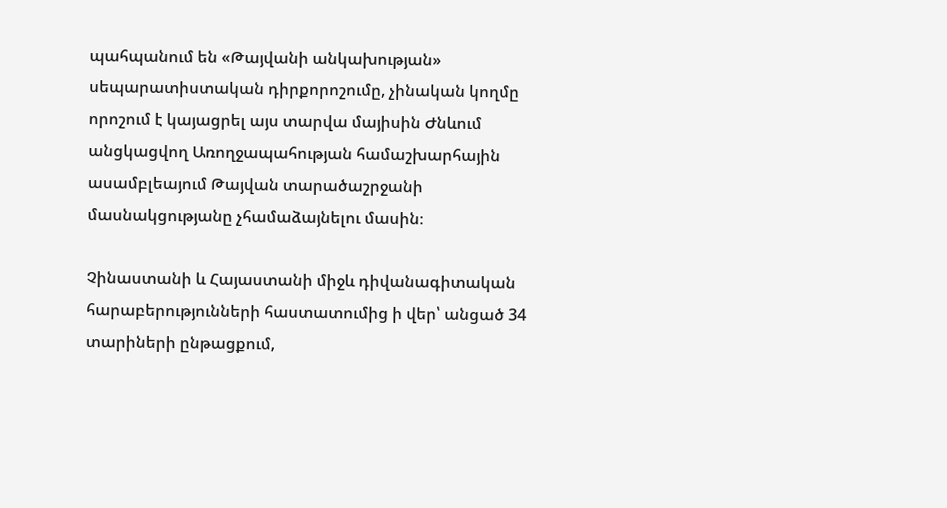պահպանում են «Թայվանի անկախության» սեպարատիստական դիրքորոշումը, չինական կողմը որոշում է կայացրել այս տարվա մայիսին Ժնևում անցկացվող Առողջապահության համաշխարհային ասամբլեայում Թայվան տարածաշրջանի մասնակցությանը չհամաձայնելու մասին։

Չինաստանի և Հայաստանի միջև դիվանագիտական հարաբերությունների հաստատումից ի վեր՝ անցած 34 տարիների ընթացքում,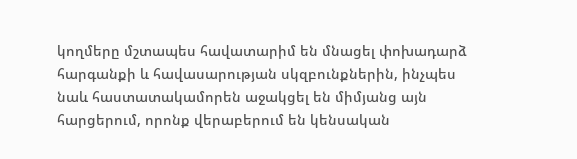կողմերը մշտապես հավատարիմ են մնացել փոխադարձ հարգանքի և հավասարության սկզբունքներին, ինչպես նաև հաստատակամորեն աջակցել են միմյանց այն հարցերում, որոնք վերաբերում են կենսական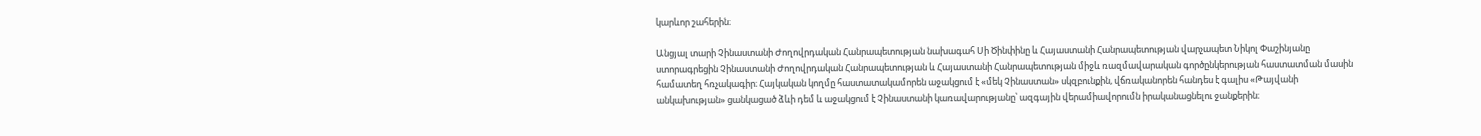կարևոր շահերին։

Անցյալ տարի Չինաստանի Ժողովրդական Հանրապետության նախագահ Սի Ծինփինը և Հայաստանի Հանրապետության վարչապետ Նիկոլ Փաշինյանը ստորագրեցին Չինաստանի Ժողովրդական Հանրապետության և Հայաստանի Հանրապետության միջև ռազմավարական գործընկերության հաստատման մասին համատեղ հռչակագիր։ Հայկական կողմը հաստատակամորեն աջակցում է «մեկ Չինաստան» սկզբունքին, վճռականորեն հանդես է գալիս «Թայվանի անկախության» ցանկացած ձևի դեմ և աջակցում է Չինաստանի կառավարությանը՝ ազգային վերամիավորումն իրականացնելու ջանքերին։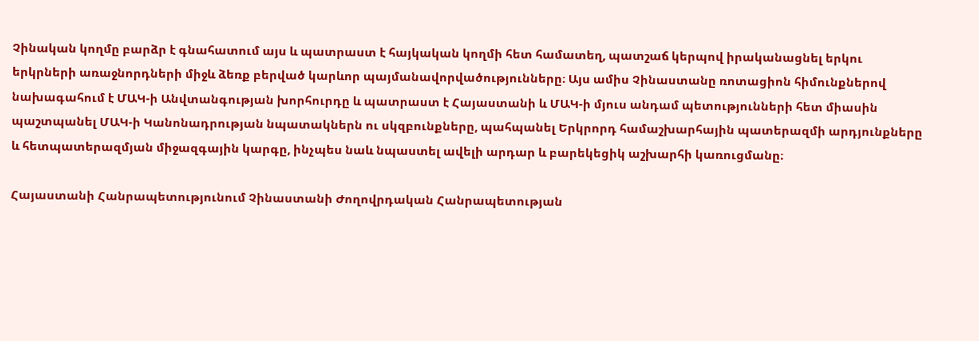Չինական կողմը բարձր է գնահատում այս և պատրաստ է հայկական կողմի հետ համատեղ, պատշաճ կերպով իրականացնել երկու երկրների առաջնորդների միջև ձեռք բերված կարևոր պայմանավորվածությունները։ Այս ամիս Չինաստանը ռոտացիոն հիմունքներով նախագահում է ՄԱԿ-ի Անվտանգության խորհուրդը և պատրաստ է Հայաստանի և ՄԱԿ-ի մյուս անդամ պետությունների հետ միասին պաշտպանել ՄԱԿ-ի Կանոնադրության նպատակներն ու սկզբունքները, պահպանել Երկրորդ համաշխարհային պատերազմի արդյունքները և հետպատերազմյան միջազգային կարգը, ինչպես նաև նպաստել ավելի արդար և բարեկեցիկ աշխարհի կառուցմանը։

Հայաստանի Հանրապետությունում Չինաստանի Ժողովրդական Հանրապետության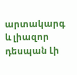արտակարգ և լիազոր դեսպան Լի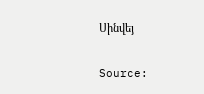Սինվեյ

Source: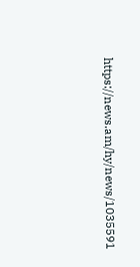https://news.am/hy/news/1035591